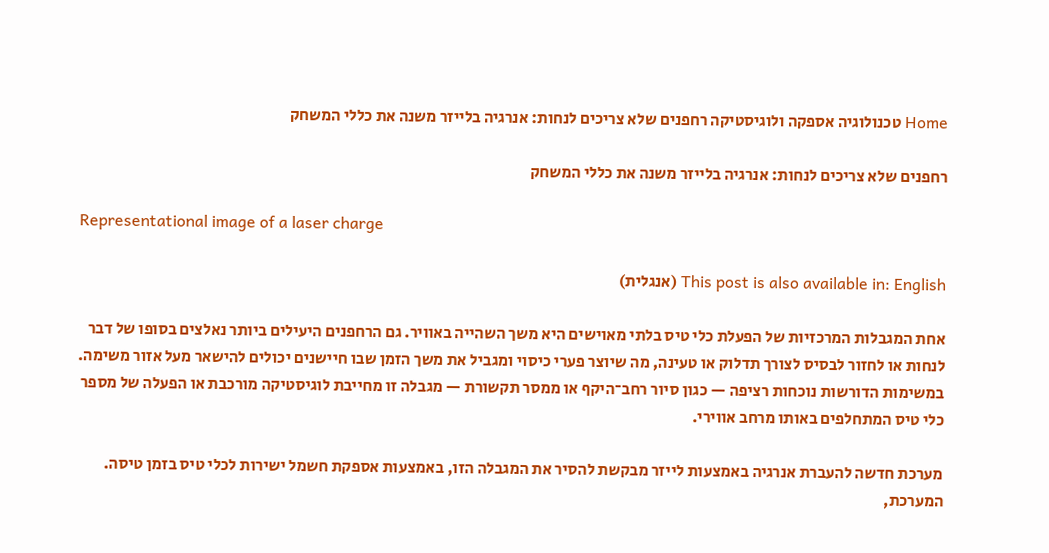Home טכנולוגיה אספקה ולוגיסטיקה רחפנים שלא צריכים לנחות: אנרגיה בלייזר משנה את כללי המשחק

רחפנים שלא צריכים לנחות: אנרגיה בלייזר משנה את כללי המשחק

Representational image of a laser charge

This post is also available in: English (אנגלית)

אחת המגבלות המרכזיות של הפעלת כלי טיס בלתי מאוישים היא משך השהייה באוויר. גם הרחפנים היעילים ביותר נאלצים בסופו של דבר לנחות או לחזור לבסיס לצורך תדלוק או טעינה, מה שיוצר פערי כיסוי ומגביל את משך הזמן שבו חיישנים יכולים להישאר מעל אזור משימה. במשימות הדורשות נוכחות רציפה — כגון סיור רחב־היקף או ממסר תקשורת — מגבלה זו מחייבת לוגיסטיקה מורכבת או הפעלה של מספר כלי טיס המתחלפים באותו מרחב אווירי.

מערכת חדשה להעברת אנרגיה באמצעות לייזר מבקשת להסיר את המגבלה הזו, באמצעות אספקת חשמל ישירות לכלי טיס בזמן טיסה. המערכת,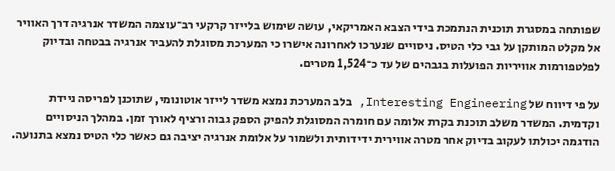שפותחה במסגרת תוכנית הנתמכת בידי הצבא האמריקאי, עושה שימוש בלייזר קרקעי רב־עוצמה המשדר אנרגיה דרך האוויר אל מקלט המותקן על גבי כלי הטיס. ניסויים שנערכו לאחרונה אישרו כי המערכת מסוגלת להעביר אנרגיה בבטחה ובדיוק לפלטפורמות אוויריות הפועלות בגבהים של עד כ־1,524 מטרים.

על פי דיווח של Interesting Engineering, בלב המערכת נמצא משדר לייזר אוטונומי, שתוכנן לפריסה ניידת וקדמית. המשדר משלב תוכנת בקרת אלומה עם חומרה המסוגלת להפיק הספק גבוה ורציף לאורך זמן. במהלך הניסויים הודגמה יכולתו לעקוב בדיוק אחר מטרה אווירית ידידותית ולשמור על אלומת אנרגיה יציבה גם כאשר כלי הטיס נמצא בתנועה.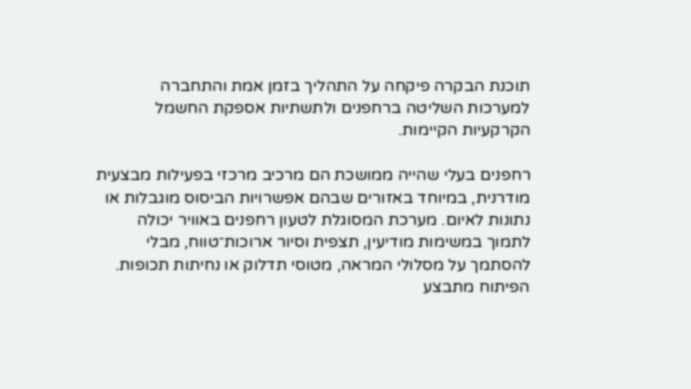תוכנת הבקרה פיקחה על התהליך בזמן אמת והתחברה למערכות השליטה ברחפנים ולתשתיות אספקת החשמל הקרקעיות הקיימות.

רחפנים בעלי שהייה ממושכת הם מרכיב מרכזי בפעילות מבצעית מודרנית, במיוחד באזורים שבהם אפשרויות הביסוס מוגבלות או נתונות לאיום. מערכת המסוגלת לטעון רחפנים באוויר יכולה לתמוך במשימות מודיעין, תצפית וסיור ארוכות־טווח, מבלי להסתמך על מסלולי המראה, מטוסי תדלוק או נחיתות תכופות. הפיתוח מתבצע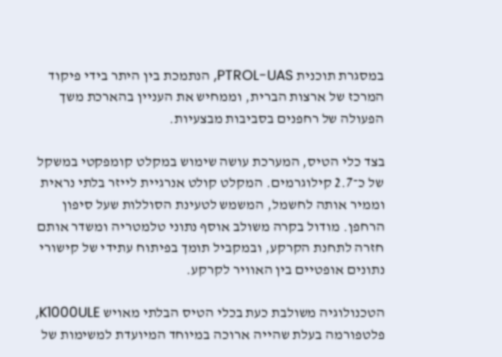במסגרת תוכנית PTROL-UAS, הנתמכת בין היתר בידי פיקוד המרכז של ארצות הברית, וממחיש את העניין בהארכת משך הפעולה של רחפנים בסביבות מבצעיות.

בצד כלי הטיס, המערכת עושה שימוש במקלט קומפקטי במשקל של כ־2.7 קילוגרמים. המקלט קולט אנרגיית לייזר בלתי נראית וממיר אותה לחשמל, המשמש לטעינת הסוללות שעל סיפון הרחפן. מודול בקרה משולב אוסף נתוני טלמטריה ומשדר אותם חזרה לתחנת הקרקע, ובמקביל תומך בפיתוח עתידי של קישורי נתונים אופטיים בין האוויר לקרקע.

הטכנולוגיה משולבת כעת בכלי הטיס הבלתי מאויש K1000ULE, פלטפורמה בעלת שהייה ארוכה במיוחד המיועדת למשימות של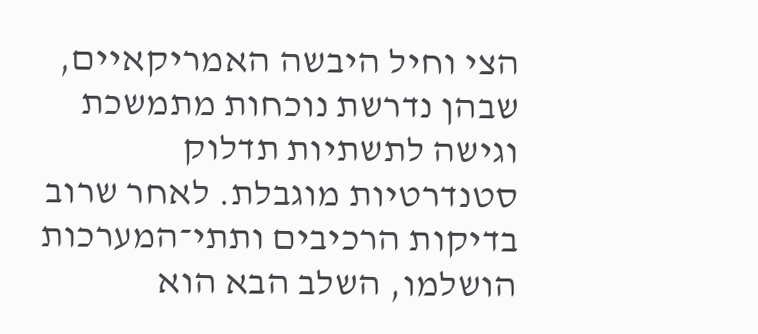הצי וחיל היבשה האמריקאיים, שבהן נדרשת נוכחות מתמשכת וגישה לתשתיות תדלוק סטנדרטיות מוגבלת. לאחר שרוב בדיקות הרכיבים ותתי־המערכות הושלמו, השלב הבא הוא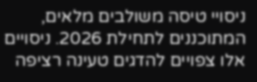ניסויי טיסה משולבים מלאים, המתוכננים לתחילת 2026. ניסויים אלו צפויים להדגים טעינה רציפה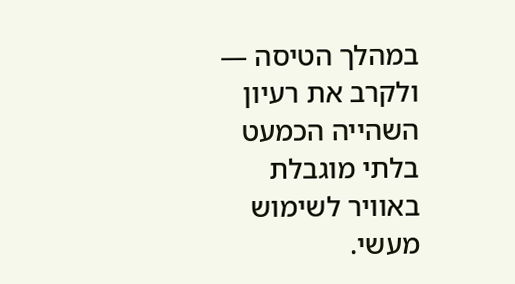במהלך הטיסה — ולקרב את רעיון השהייה הכמעט בלתי מוגבלת באוויר לשימוש מעשי.